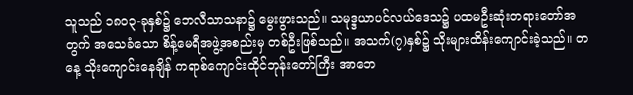သူသည် ၁၈၀၃-ခုနှစ်၌ ဘေလီသာသနာ၌ မွေးဖွားသည်။ သမုဒ္ဒယာပင်လယ်ဒေသ၌ ပထမဦးဆုံးတရားတော်အတွက် အသေခံသော စိန့်မေရီအဖွဲ့အစည်းမှ တစ်ဦးဖြစ်သည်။ အသက်(၇)နှစ်၌ သိုးများထိန်းကျောင်းခဲ့သည်။ တနေ့ သိုးကျောင်းနေချိန် ကရာစ်ကျောင်းထိုင်ဘုန်းတော်ကြီး အာဘေ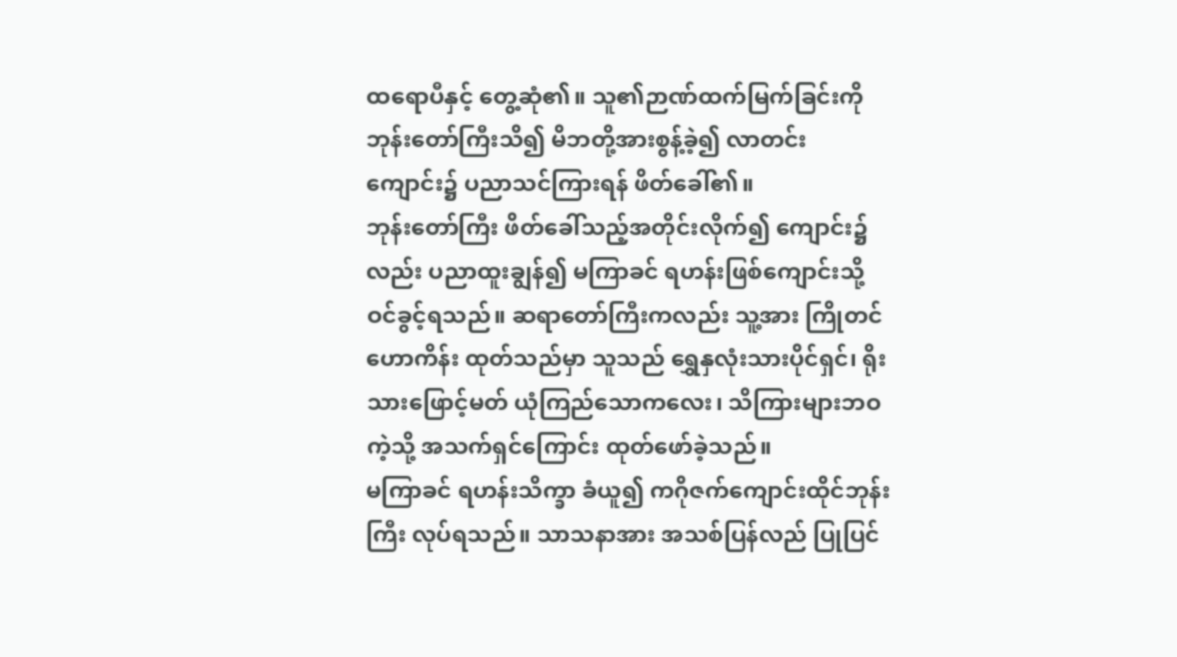ထရောပီနှင့် တွေ့ဆုံ၏။ သူ၏ဉာဏ်ထက်မြက်ခြင်းကို ဘုန်းတော်ကြီးသိ၍ မိဘတို့အားစွန့်ခဲ့၍ လာတင်းကျောင်း၌ ပညာသင်ကြားရန် ဖိတ်ခေါ်၏။
ဘုန်းတော်ကြီး ဖိတ်ခေါ်သည့်အတိုင်းလိုက်၍ ကျောင်း၌လည်း ပညာထူးချွန်၍ မကြာခင် ရဟန်းဖြစ်ကျောင်းသို့ ဝင်ခွင့်ရသည်။ ဆရာတော်ကြီးကလည်း သူ့အား ကြိုတင်ဟောကိန်း ထုတ်သည်မှာ သူသည် ရွှေနှလုံးသားပိုင်ရှင်၊ ရိုးသားဖြောင့်မတ် ယုံကြည်သောကလေး၊ သိကြားများဘဝကဲ့သို့ အသက်ရှင်ကြောင်း ထုတ်ဖော်ခဲ့သည်။
မကြာခင် ရဟန်းသိက္ခာ ခံယူ၍ ကဂိုဇက်ကျောင်းထိုင်ဘုန်းကြီး လုပ်ရသည်။ သာသနာအား အသစ်ပြန်လည် ပြုပြင်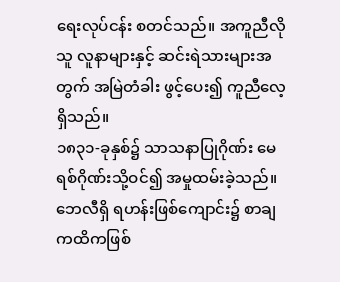ရေးလုပ်ငန်း စတင်သည်။ အကူညီလိုသူ လူနာများနှင့် ဆင်းရဲသားများအတွက် အမြဲတံခါး ဖွင့်ပေး၍ ကူညီလေ့ရှိသည်။
၁၈၃၁-ခုနှစ်၌ သာသနာပြုဂိုဏ်း မေရစ်ဂိုဏ်းသို့ဝင်၍ အမှုထမ်းခဲ့သည်။ ဘေလီရှိ ရဟန်းဖြစ်ကျောင်း၌ စာချကထိကဖြစ်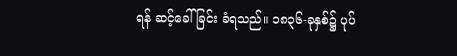ရန် ဆင့်ခေါ်ခြင်း ခံရသည်။ ၁၈၃၆-ခုနှစ်၌ ပုပ်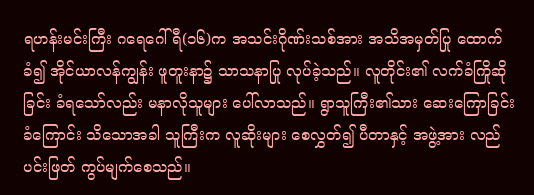ရဟန်းမင်းကြီး ဂရေဂေါ်ရီ(၁၆)က အသင်းဂိုဏ်းသစ်အား အသိအမှတ်ပြု ထောက်ခံ၍ အိုင်ယာလန်ကျွန်း ဖူတူးနာ၌ သာသနာပြု လုပ်ခဲ့သည်။ လူတိုင်း၏ လက်ခံကြိုဆိုခြင်း ခံရသော်လည်း မနာလိုသူများ ပေါ်လာသည်။ ရွာသူကြီး၏သား ဆေးကြောခြင်း ခံကြောင်း သိသောအခါ သူကြီးက လူဆိုးများ စေလွှတ်၍ ပီတာနှင့် အဖွဲ့အား လည်ပင်းဖြတ် ကွပ်မျက်စေသည်။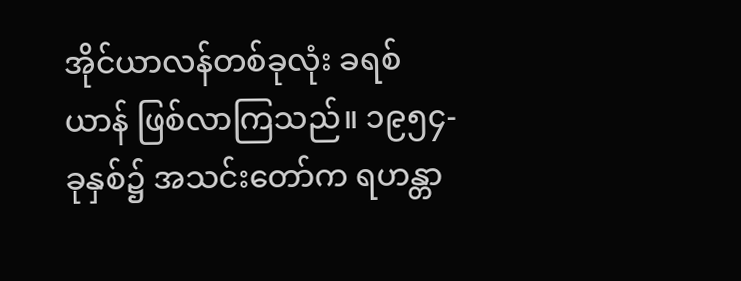အိုင်ယာလန်တစ်ခုလုံး ခရစ်ယာန် ဖြစ်လာကြသည်။ ၁၉၅၄-ခုနှစ်၌ အသင်းတော်က ရဟန္တာ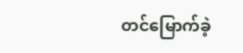တင်မြောက်ခဲ့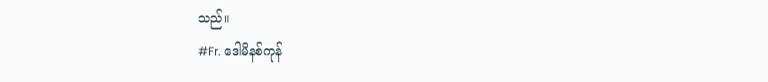သည်။
#Fr. ဒေါမိနစ်ကုန်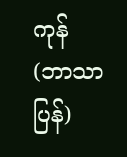ကုန် (ဘာသာပြန်)